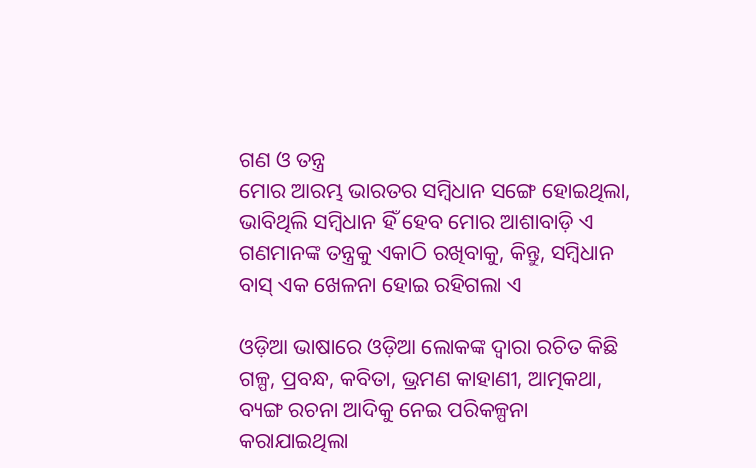ଗଣ ଓ ତନ୍ତ୍ର
ମୋର ଆରମ୍ଭ ଭାରତର ସମ୍ବିଧାନ ସଙ୍ଗେ ହୋଇଥିଲା, ଭାବିଥିଲି ସମ୍ବିଧାନ ହିଁ ହେବ ମୋର ଆଶାବାଡ଼ି ଏ ଗଣମାନଙ୍କ ତନ୍ତ୍ରକୁ ଏକାଠି ରଖିବାକୁ, କିନ୍ତୁ, ସମ୍ବିଧାନ ବାସ୍ ଏକ ଖେଳନା ହୋଇ ରହିଗଲା ଏ

ଓଡ଼ିଆ ଭାଷାରେ ଓଡ଼ିଆ ଲୋକଙ୍କ ଦ୍ୱାରା ରଚିତ କିଛି ଗଳ୍ପ, ପ୍ରବନ୍ଧ, କବିତା, ଭ୍ରମଣ କାହାଣୀ, ଆତ୍ମକଥା, ବ୍ୟଙ୍ଗ ରଚନା ଆଦିକୁ ନେଇ ପରିକଳ୍ପନା କରାଯାଇଥିଲା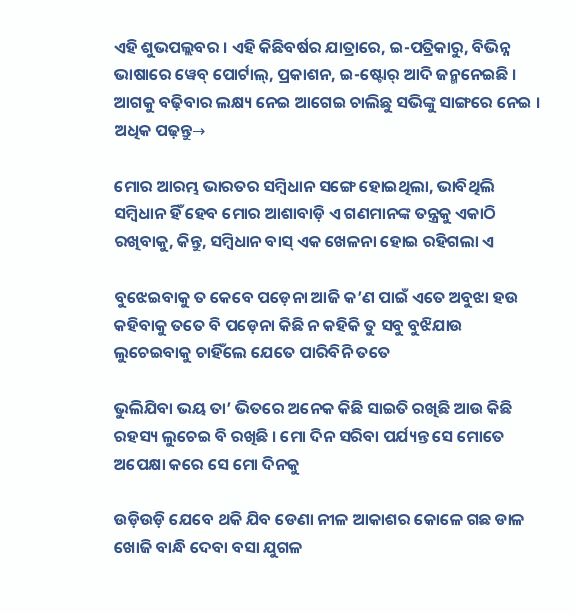ଏହି ଶୁଭପଲ୍ଲବର । ଏହି କିଛିବର୍ଷର ଯାତ୍ରାରେ, ଇ-ପତ୍ରିକାରୁ, ବିଭିନ୍ନ ଭାଷାରେ ୱେବ୍ ପୋର୍ଟାଲ୍, ପ୍ରକାଶନ, ଇ-ଷ୍ଟୋର୍ ଆଦି ଜନ୍ମନେଇଛି । ଆଗକୁ ବଢ଼ିବାର ଲକ୍ଷ୍ୟ ନେଇ ଆଗେଇ ଚାଲିଛୁ ସଭିଙ୍କୁ ସାଙ୍ଗରେ ନେଇ ।
ଅଧିକ ପଢ଼ନ୍ତୁ→

ମୋର ଆରମ୍ଭ ଭାରତର ସମ୍ବିଧାନ ସଙ୍ଗେ ହୋଇଥିଲା, ଭାବିଥିଲି ସମ୍ବିଧାନ ହିଁ ହେବ ମୋର ଆଶାବାଡ଼ି ଏ ଗଣମାନଙ୍କ ତନ୍ତ୍ରକୁ ଏକାଠି ରଖିବାକୁ, କିନ୍ତୁ, ସମ୍ବିଧାନ ବାସ୍ ଏକ ଖେଳନା ହୋଇ ରହିଗଲା ଏ

ବୁଝେଇବାକୁ ତ କେବେ ପଡ଼େନା ଆଜି କ’ଣ ପାଇଁ ଏତେ ଅବୁଝା ହଉ କହିବାକୁ ତତେ ବି ପଡ଼େନା କିଛି ନ କହିକି ତୁ ସବୁ ବୁଝିଯାଉ ଲୁଚେଇବାକୁ ଚାହିଁଲେ ଯେତେ ପାରିବିନି ତତେ

ଭୁଲିଯିବା ଭୟ ତା’ ଭିତରେ ଅନେକ କିଛି ସାଇତି ରଖିଛି ଆଉ କିଛି ରହସ୍ୟ ଲୁଚେଇ ବି ରଖିଛି । ମୋ ଦିନ ସରିବା ପର୍ଯ୍ୟନ୍ତ ସେ ମୋତେ ଅପେକ୍ଷା କରେ ସେ ମୋ ଦିନକୁ

ଉଡ଼ିଉଡ଼ି ଯେବେ ଥକି ଯିବ ଡେଣା ନୀଳ ଆକାଶର କୋଳେ ଗଛ ଡାଳ ଖୋଜି ବାନ୍ଧି ଦେବା ବସା ଯୁଗଳ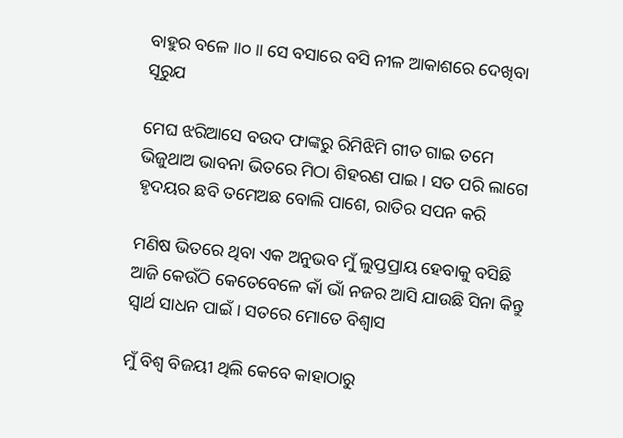ବାହୁର ବଳେ ॥୦॥ ସେ ବସାରେ ବସି ନୀଳ ଆକାଶରେ ଦେଖିବା ସୂରୁଯ

ମେଘ ଝରିଆସେ ବଉଦ ଫାଙ୍କରୁ ରିମିଝିମି ଗୀତ ଗାଇ ତମେ ଭିଜୁଥାଅ ଭାବନା ଭିତରେ ମିଠା ଶିହରଣ ପାଇ । ସତ ପରି ଲାଗେ ହୃଦୟର ଛବି ତମେଅଛ ବୋଲି ପାଶେ, ରାତିର ସପନ କରି

ମଣିଷ ଭିତରେ ଥିବା ଏକ ଅନୁଭବ ମୁଁ ଲୁପ୍ତପ୍ରାୟ ହେବାକୁ ବସିଛି ଆଜି କେଉଁଠି କେତେବେଳେ କାଁ ଭାଁ ନଜର ଆସି ଯାଉଛି ସିନା କିନ୍ତୁ ସ୍ୱାର୍ଥ ସାଧନ ପାଇଁ । ସତରେ ମୋତେ ବିଶ୍ୱାସ

ମୁଁ ବିଶ୍ୱ ବିଜୟୀ ଥିଲି କେବେ କାହାଠାରୁ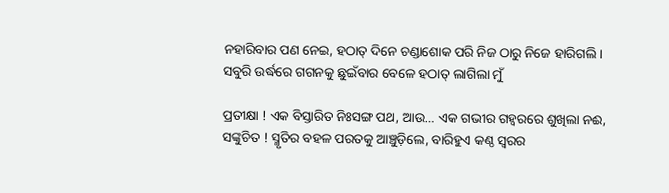ନହାରିବାର ପଣ ନେଇ, ହଠାତ୍ ଦିନେ ଚଣ୍ଡାଶୋକ ପରି ନିଜ ଠାରୁ ନିଜେ ହାରିଗଲି । ସବୁରି ଉର୍ଦ୍ଧରେ ଗଗନକୁ ଛୁଇଁବାର ବେଳେ ହଠାତ୍ ଲାଗିଲା ମୁଁ

ପ୍ରତୀକ୍ଷା ! ଏକ ବିସ୍ତାରିତ ନିଃସଙ୍ଗ ପଥ, ଆଉ… ଏକ ଗଭୀର ଗହ୍ଵରରେ ଶୁଖିଲା ନଈ, ସଙ୍କୁଚିତ ! ସ୍ମୃତିର ବହଳ ପରତକୁ ଆଞ୍ଚୁଡ଼ିଲେ, ବାରିହୁଏ କଣ୍ଠ ସ୍ୱରର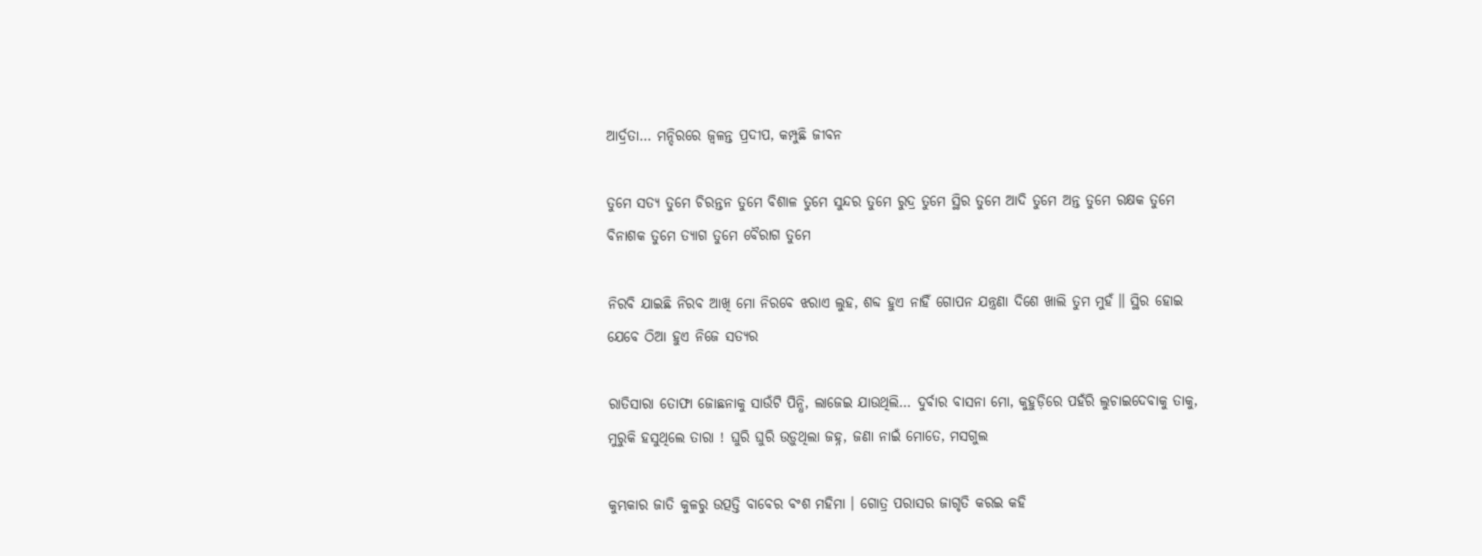ଆର୍ଦ୍ରତା… ମନ୍ଦିରରେ ଜ୍ୱଳନ୍ତ ପ୍ରଦୀପ, କମ୍ପୁଛି ଜୀବନ

ତୁମେ ସତ୍ୟ ତୁମେ ଚିରନ୍ତନ ତୁମେ ବିଶାଳ ତୁମେ ସୁନ୍ଦର ତୁମେ ରୁଦ୍ର ତୁମେ ସ୍ଥିର ତୁମେ ଆଦି ତୁମେ ଅନ୍ତ ତୁମେ ରକ୍ଷକ ତୁମେ ବିନାଶକ ତୁମେ ତ୍ୟାଗ ତୁମେ ବୈରାଗ ତୁମେ

ନିରବି ଯାଇଛି ନିରବ ଆଖି ମୋ ନିରବେ ଝରାଏ ଲୁହ, ଶବ୍ଦ ହୁଏ ନାହିଁ ଗୋପନ ଯନ୍ତ୍ରଣା ଦିଶେ ଖାଲି ତୁମ ମୁହଁ ॥ ସ୍ଥିର ହୋଇ ଯେବେ ଠିଆ ହୁଏ ନିଜେ ସତ୍ୟର

ରାତିସାରା ତୋଫା ଜୋଛନାକୁ ସାଉଁଟି ପିନ୍ଧି, ଲାଜେଇ ଯାଉଥିଲି… ଦୁର୍ବାର ବାସନା ମୋ, କୁହୁଡ଼ିରେ ପହଁରି ଲୁଚାଇଦେବାକୁ ତାକୁ, ମୁରୁକି ହସୁଥିଲେ ତାରା ! ଘୁରି ଘୁରି ଉଡ଼ୁଥିଲା ଜହ୍ନ, ଜଣା ନାଇଁ ମୋତେ, ମସଗୁଲ

କୁମ୍ଭକାର ଜାତି କୁଳରୁ ଉତ୍ପତ୍ତି ବାବେର ବଂଶ ମହିମା । ଗୋତ୍ର ପରାସର ଜାଗୃତି କରଇ କହି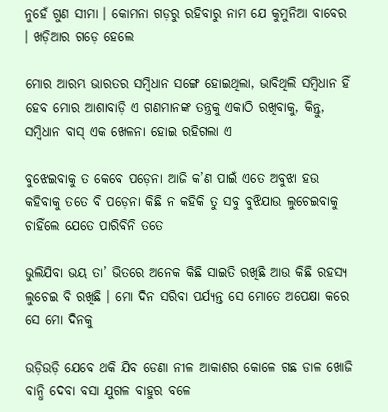ନୁହେଁ ଗୁଣ ସୀମା । କୋମନା ଗଡ଼ରୁ ରହିବାରୁ ନାମ ଯେ କୁମୁନିଆ ବାବେର । ଖଡ଼ିଆର ଗଡ଼େ ହେଲେ

ମୋର ଆରମ୍ଭ ଭାରତର ସମ୍ବିଧାନ ସଙ୍ଗେ ହୋଇଥିଲା, ଭାବିଥିଲି ସମ୍ବିଧାନ ହିଁ ହେବ ମୋର ଆଶାବାଡ଼ି ଏ ଗଣମାନଙ୍କ ତନ୍ତ୍ରକୁ ଏକାଠି ରଖିବାକୁ, କିନ୍ତୁ, ସମ୍ବିଧାନ ବାସ୍ ଏକ ଖେଳନା ହୋଇ ରହିଗଲା ଏ

ବୁଝେଇବାକୁ ତ କେବେ ପଡ଼େନା ଆଜି କ’ଣ ପାଇଁ ଏତେ ଅବୁଝା ହଉ କହିବାକୁ ତତେ ବି ପଡ଼େନା କିଛି ନ କହିକି ତୁ ସବୁ ବୁଝିଯାଉ ଲୁଚେଇବାକୁ ଚାହିଁଲେ ଯେତେ ପାରିବିନି ତତେ

ଭୁଲିଯିବା ଭୟ ତା’ ଭିତରେ ଅନେକ କିଛି ସାଇତି ରଖିଛି ଆଉ କିଛି ରହସ୍ୟ ଲୁଚେଇ ବି ରଖିଛି । ମୋ ଦିନ ସରିବା ପର୍ଯ୍ୟନ୍ତ ସେ ମୋତେ ଅପେକ୍ଷା କରେ ସେ ମୋ ଦିନକୁ

ଉଡ଼ିଉଡ଼ି ଯେବେ ଥକି ଯିବ ଡେଣା ନୀଳ ଆକାଶର କୋଳେ ଗଛ ଡାଳ ଖୋଜି ବାନ୍ଧି ଦେବା ବସା ଯୁଗଳ ବାହୁର ବଳେ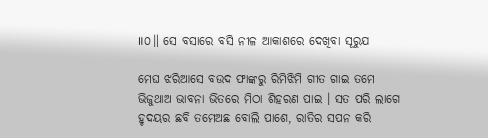॥୦॥ ସେ ବସାରେ ବସି ନୀଳ ଆକାଶରେ ଦେଖିବା ସୂରୁଯ

ମେଘ ଝରିଆସେ ବଉଦ ଫାଙ୍କରୁ ରିମିଝିମି ଗୀତ ଗାଇ ତମେ ଭିଜୁଥାଅ ଭାବନା ଭିତରେ ମିଠା ଶିହରଣ ପାଇ । ସତ ପରି ଲାଗେ ହୃଦୟର ଛବି ତମେଅଛ ବୋଲି ପାଶେ, ରାତିର ସପନ କରି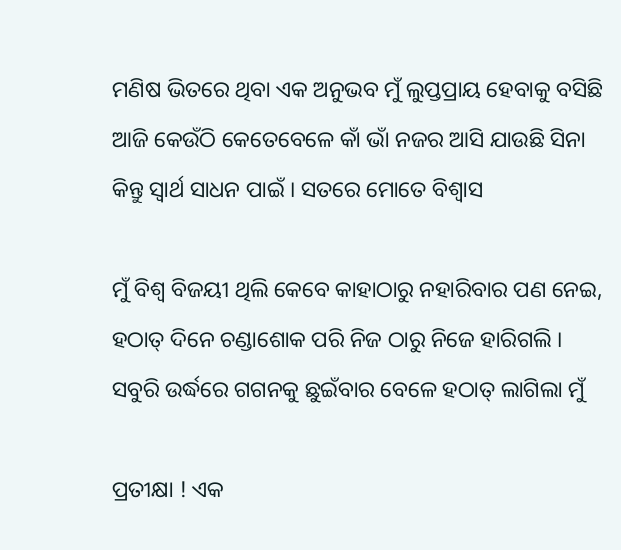ମଣିଷ ଭିତରେ ଥିବା ଏକ ଅନୁଭବ ମୁଁ ଲୁପ୍ତପ୍ରାୟ ହେବାକୁ ବସିଛି ଆଜି କେଉଁଠି କେତେବେଳେ କାଁ ଭାଁ ନଜର ଆସି ଯାଉଛି ସିନା କିନ୍ତୁ ସ୍ୱାର୍ଥ ସାଧନ ପାଇଁ । ସତରେ ମୋତେ ବିଶ୍ୱାସ

ମୁଁ ବିଶ୍ୱ ବିଜୟୀ ଥିଲି କେବେ କାହାଠାରୁ ନହାରିବାର ପଣ ନେଇ, ହଠାତ୍ ଦିନେ ଚଣ୍ଡାଶୋକ ପରି ନିଜ ଠାରୁ ନିଜେ ହାରିଗଲି । ସବୁରି ଉର୍ଦ୍ଧରେ ଗଗନକୁ ଛୁଇଁବାର ବେଳେ ହଠାତ୍ ଲାଗିଲା ମୁଁ

ପ୍ରତୀକ୍ଷା ! ଏକ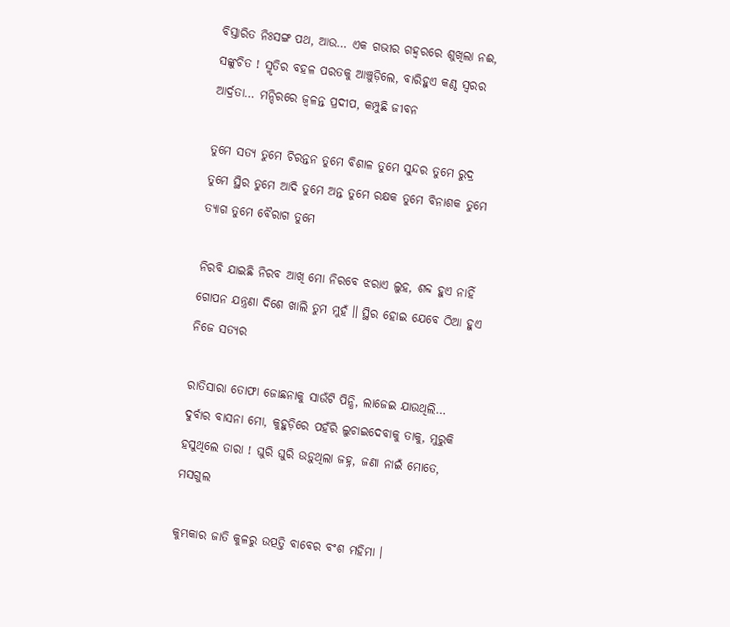ବିସ୍ତାରିତ ନିଃସଙ୍ଗ ପଥ, ଆଉ… ଏକ ଗଭୀର ଗହ୍ଵରରେ ଶୁଖିଲା ନଈ, ସଙ୍କୁଚିତ ! ସ୍ମୃତିର ବହଳ ପରତକୁ ଆଞ୍ଚୁଡ଼ିଲେ, ବାରିହୁଏ କଣ୍ଠ ସ୍ୱରର ଆର୍ଦ୍ରତା… ମନ୍ଦିରରେ ଜ୍ୱଳନ୍ତ ପ୍ରଦୀପ, କମ୍ପୁଛି ଜୀବନ

ତୁମେ ସତ୍ୟ ତୁମେ ଚିରନ୍ତନ ତୁମେ ବିଶାଳ ତୁମେ ସୁନ୍ଦର ତୁମେ ରୁଦ୍ର ତୁମେ ସ୍ଥିର ତୁମେ ଆଦି ତୁମେ ଅନ୍ତ ତୁମେ ରକ୍ଷକ ତୁମେ ବିନାଶକ ତୁମେ ତ୍ୟାଗ ତୁମେ ବୈରାଗ ତୁମେ

ନିରବି ଯାଇଛି ନିରବ ଆଖି ମୋ ନିରବେ ଝରାଏ ଲୁହ, ଶବ୍ଦ ହୁଏ ନାହିଁ ଗୋପନ ଯନ୍ତ୍ରଣା ଦିଶେ ଖାଲି ତୁମ ମୁହଁ ॥ ସ୍ଥିର ହୋଇ ଯେବେ ଠିଆ ହୁଏ ନିଜେ ସତ୍ୟର

ରାତିସାରା ତୋଫା ଜୋଛନାକୁ ସାଉଁଟି ପିନ୍ଧି, ଲାଜେଇ ଯାଉଥିଲି… ଦୁର୍ବାର ବାସନା ମୋ, କୁହୁଡ଼ିରେ ପହଁରି ଲୁଚାଇଦେବାକୁ ତାକୁ, ମୁରୁକି ହସୁଥିଲେ ତାରା ! ଘୁରି ଘୁରି ଉଡ଼ୁଥିଲା ଜହ୍ନ, ଜଣା ନାଇଁ ମୋତେ, ମସଗୁଲ

କୁମ୍ଭକାର ଜାତି କୁଳରୁ ଉତ୍ପତ୍ତି ବାବେର ବଂଶ ମହିମା ।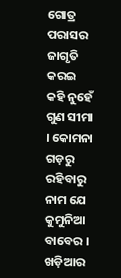ଗୋତ୍ର ପରାସର ଜାଗୃତି କରଇ କହି ନୁହେଁ ଗୁଣ ସୀମା । କୋମନା ଗଡ଼ରୁ ରହିବାରୁ ନାମ ଯେ କୁମୁନିଆ ବାବେର । ଖଡ଼ିଆର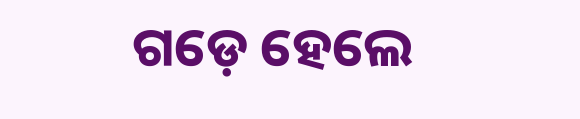ଗଡ଼େ ହେଲେ